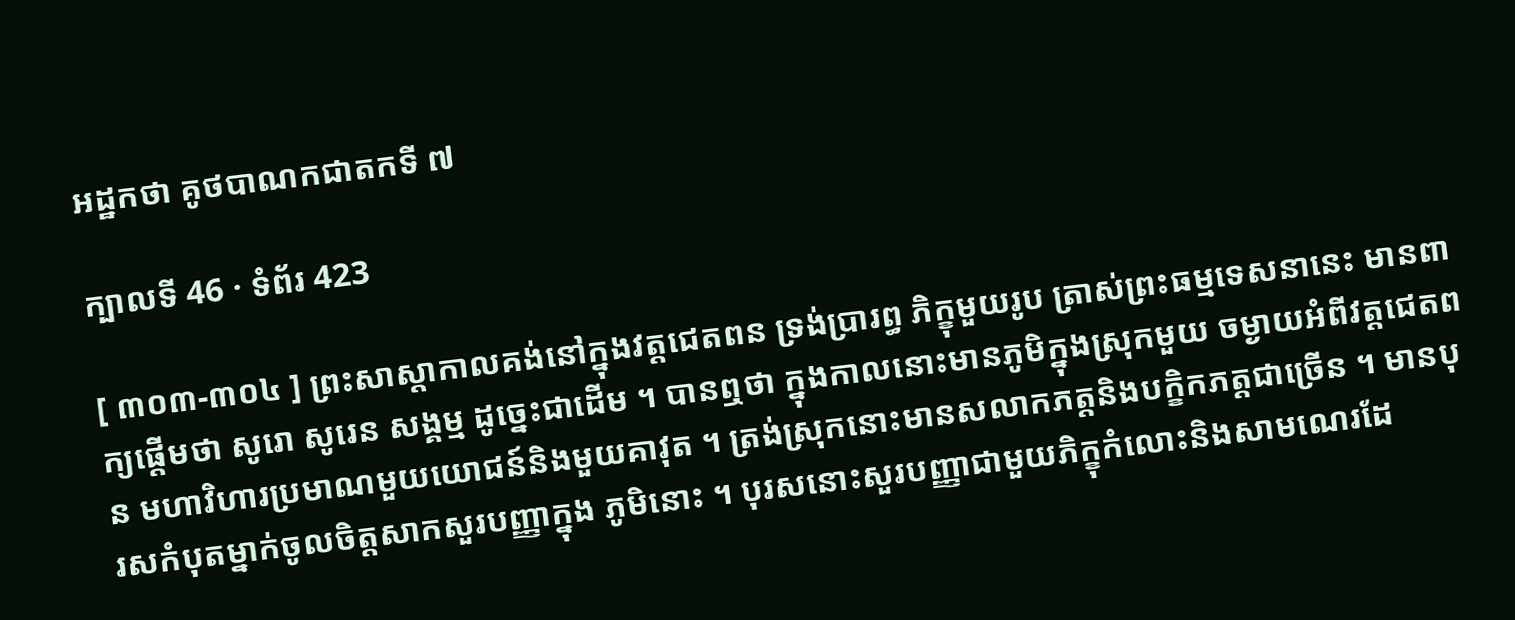អដ្ឋកថា គូថបាណកជាតកទី ៧

ក្បាលទី 46 · ទំព័រ 423

[ ៣០៣-៣០៤ ] ព្រះសាស្តាកាលគង់នៅក្នុងវត្តជេតពន ទ្រង់ប្រារព្ធ ភិក្ខុមួយរូប ត្រាស់ព្រះធម្មទេសនានេះ មានពាក្យផ្តើមថា សូរោ សូរេន សង្គម្ម ដូច្នេះជាដើម ។ បានឮថា ក្នុងកាលនោះមានភូមិក្នុងស្រុកមួយ ចម្ងាយអំពីវត្តជេតពន មហាវិហារប្រមាណមួយយោជន៍និងមួយគាវុត ។ ត្រង់ស្រុកនោះមានសលាកភត្តនិងបក្ខិកភត្តជាច្រើន ។ មានបុរសកំបុតម្នាក់ចូលចិត្តសាកសួរបញ្ញាក្នុង ភូមិនោះ ។ បុរសនោះសួរបញ្ញាជាមួយភិក្ខុកំលោះនិងសាមណេរដែ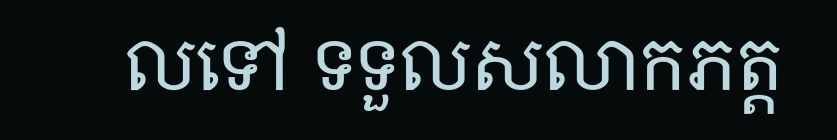លទៅ ទទួលសលាកភត្ត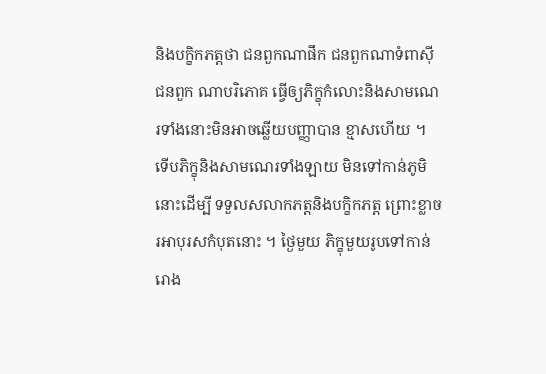និងបក្ខិកភត្តថា ជនពួកណាផឹក ជនពួកណាទំពាស៊ី ជនពួក ណាបរិភោគ ធ្វើឲ្យភិក្ខុកំលោះនិងសាមណេរទាំងនោះមិនអាចឆ្លើយបញ្ញាបាន ខ្មាសហើយ ។ ទើបភិក្ខុនិងសាមណេរទាំងឡាយ មិនទៅកាន់ភូមិនោះដើម្បី ទទួលសលាកភត្តនិងបក្ខិកភត្ត ព្រោះខ្លាចរអាបុរសកំបុតនោះ ។ ថ្ងៃមួយ ភិក្ខុមួយរូបទៅកាន់រោង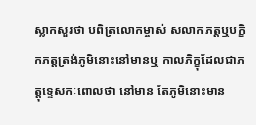ស្លាកសួរថា បពិត្រលោកម្ចាស់ សលាកភត្តឬបក្ខិកភត្តត្រង់ភូមិនោះនៅមានឬ កាលភិក្ខុដែលជាភត្តុទ្ទេសកៈពោលថា នៅមាន តែភូមិនោះមាន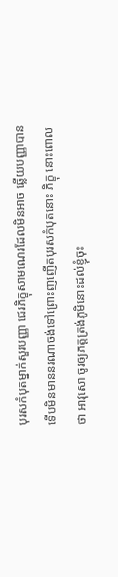បុរសកំបុតម្នាក់សួរបញ្ញា ជេរភិក្ខុសាមណេរដែលមិនអាច ឆ្លើយបញ្ញាបានទើបមិនមាននរណាចង់ទៅព្រោះញញើតបុរសកំបុតនោះ ភិក្ខុ នោះពោលថា អាវុសោ ចូរឲ្យភត្តត្រង់ភូមិនោះដល់ខ្ញុំចុះ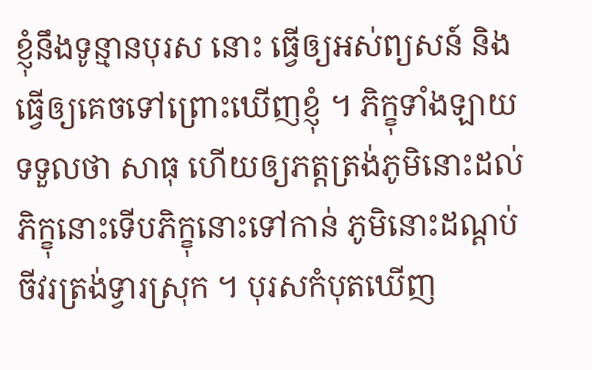ខ្ញុំនឹងទូន្មានបុរស នោះ ធ្វើឲ្យអស់ព្យសន៍ និងធ្វើឲ្យគេចទៅព្រោះឃើញខ្ញុំ ។ ភិក្ខុទាំងឡាយ ទទួលថា សាធុ ហើយឲ្យភត្តត្រង់ភូមិនោះដល់ភិក្ខុនោះទើបភិក្ខុនោះទៅកាន់ ភូមិនោះដណ្តប់ចីវរត្រង់ទ្វារស្រុក ។ បុរសកំបុតឃើញ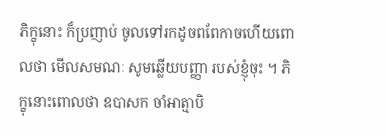ភិក្ខុនោះ ក៏ប្រញាប់ ចូលទៅរកដូចពពែកាចហើយពោលថា មើលសមណៈ សូមឆ្លើយបញ្ញា របស់ខ្ញុំចុះ ។ ភិក្ខុនោះពោលថា ឧបាសក ចាំអាត្មាបិ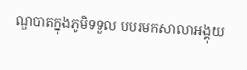ណ្ឌបាតក្នុងភូមិទទួល បបរមកសាលាអង្គុយ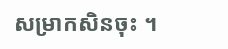សម្រាកសិនចុះ ។